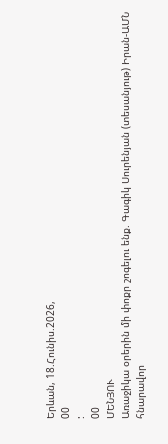Երևան, 18.Հունիս.2026,
00
:
00
ՄԵՆՅՈՒ
Առաջիկա օրերին մի փոքր շոգելու ենք. Գագիկ Սուրենյան (տեսանյութ) Իրան-ԱՄՆ հնարավոր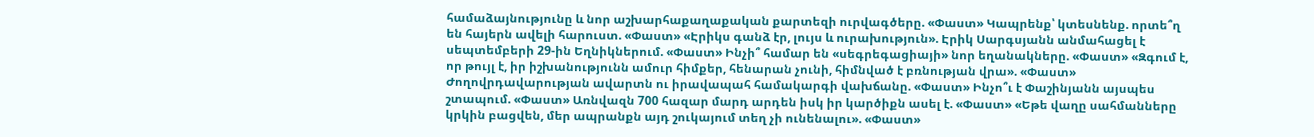համաձայնությունը և նոր աշխարհաքաղաքական քարտեզի ուրվագծերը. «Փաստ» Կապրենք՝ կտեսնենք. որտե՞ղ են հայերն ավելի հարուստ. «Փաստ» «Էրիկս գանձ էր, լույս և ուրախություն». Էրիկ Սարգսյանն անմահացել է սեպտեմբերի 29-ին Եղնիկներում. «Փաստ» Ինչի՞ համար են «սեգրեգացիայի» նոր եղանակները. «Փաստ» «Զգում է, որ թույլ է, իր իշխանությունն ամուր հիմքեր, հենարան չունի, հիմնված է բռնության վրա». «Փաստ» Ժողովրդավարության ավարտն ու իրավապահ համակարգի վախճանը. «Փաստ» Ինչո՞ւ է Փաշինյանն այսպես շտապում. «Փաստ» Առնվազն 700 հազար մարդ արդեն իսկ իր կարծիքն ասել է. «Փաստ» «Եթե վաղը սահմանները կրկին բացվեն, մեր ապրանքն այդ շուկայում տեղ չի ունենալու». «Փաստ»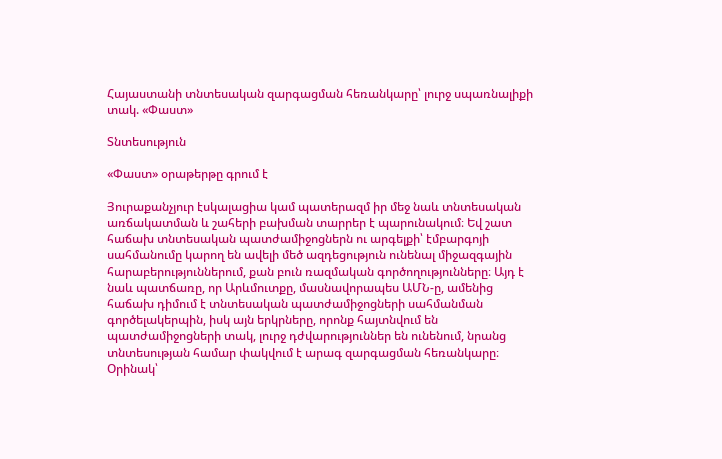Հայաստանի տնտեսական զարգացման հեռանկարը՝ լուրջ սպառնալիքի տակ. «Փաստ»

Տնտեսություն

«Փաստ» օրաթերթը գրում է

Յուրաքանչյուր էսկալացիա կամ պատերազմ իր մեջ նաև տնտեսական առճակատման և շահերի բախման տարրեր է պարունակում։ Եվ շատ հաճախ տնտեսական պատժամիջոցներն ու արգելքի՝ էմբարգոյի սահմանումը կարող են ավելի մեծ ազդեցություն ունենալ միջազգային հարաբերություններում, քան բուն ռազմական գործողությունները։ Այդ է նաև պատճառը, որ Արևմուտքը, մասնավորապես ԱՄՆ-ը, ամենից հաճախ դիմում է տնտեսական պատժամիջոցների սահմանման գործելակերպին, իսկ այն երկրները, որոնք հայտնվում են պատժամիջոցների տակ, լուրջ դժվարություններ են ունենում, նրանց տնտեսության համար փակվում է արագ զարգացման հեռանկարը։ Օրինակ՝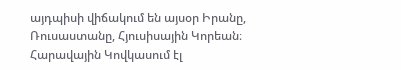այդպիսի վիճակում են այսօր Իրանը, Ռուսաստանը, Հյուսիսային Կորեան։ Հարավային Կովկասում էլ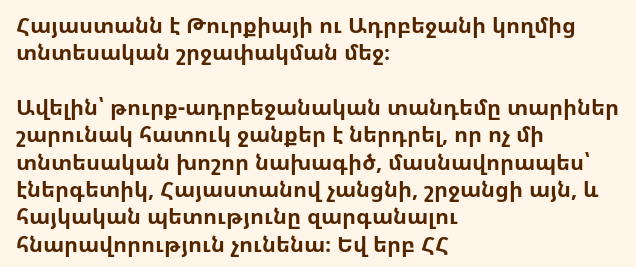Հայաստանն է Թուրքիայի ու Ադրբեջանի կողմից տնտեսական շրջափակման մեջ։

Ավելին՝ թուրք-ադրբեջանական տանդեմը տարիներ շարունակ հատուկ ջանքեր է ներդրել, որ ոչ մի տնտեսական խոշոր նախագիծ, մասնավորապես՝ էներգետիկ, Հայաստանով չանցնի, շրջանցի այն, և հայկական պետությունը զարգանալու հնարավորություն չունենա։ Եվ երբ ՀՀ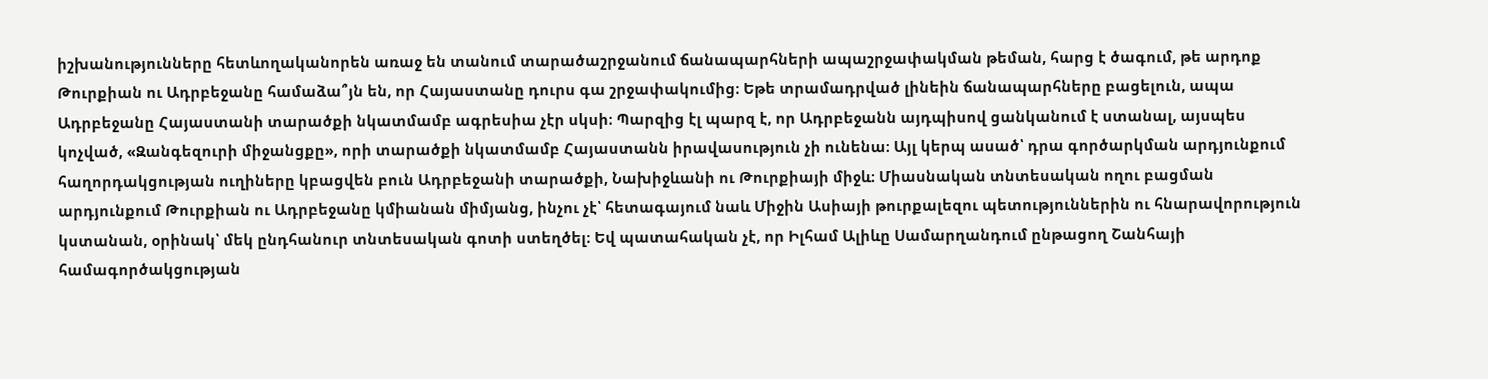իշխանությունները հետևողականորեն առաջ են տանում տարածաշրջանում ճանապարհների ապաշրջափակման թեման, հարց է ծագում, թե արդոք Թուրքիան ու Ադրբեջանը համաձա՞յն են, որ Հայաստանը դուրս գա շրջափակումից։ Եթե տրամադրված լինեին ճանապարհները բացելուն, ապա Ադրբեջանը Հայաստանի տարածքի նկատմամբ ագրեսիա չէր սկսի։ Պարզից էլ պարզ է, որ Ադրբեջանն այդպիսով ցանկանում է ստանալ, այսպես կոչված, «Զանգեզուրի միջանցքը», որի տարածքի նկատմամբ Հայաստանն իրավասություն չի ունենա։ Այլ կերպ ասած՝ դրա գործարկման արդյունքում հաղորդակցության ուղիները կբացվեն բուն Ադրբեջանի տարածքի, Նախիջևանի ու Թուրքիայի միջև։ Միասնական տնտեսական ողու բացման արդյունքում Թուրքիան ու Ադրբեջանը կմիանան միմյանց, ինչու չէ՝ հետագայում նաև Միջին Ասիայի թուրքալեզու պետություններին ու հնարավորություն կստանան, օրինակ՝ մեկ ընդհանուր տնտեսական գոտի ստեղծել։ Եվ պատահական չէ, որ Իլհամ Ալիևը Սամարղանդում ընթացող Շանհայի համագործակցության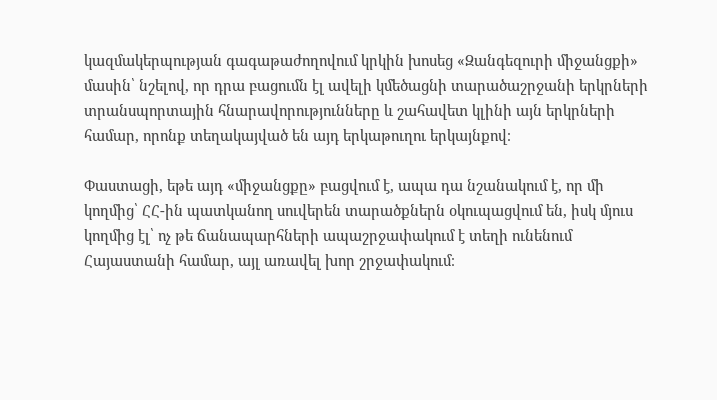կազմակերպության գագաթաժողովում կրկին խոսեց «Զանգեզուրի միջանցքի» մասին՝ նշելով, որ դրա բացումն էլ ավելի կմեծացնի տարածաշրջանի երկրների տրանսպորտային հնարավորությունները և շահավետ կլինի այն երկրների համար, որոնք տեղակայված են այդ երկաթուղու երկայնքով։

Փաստացի, եթե այդ «միջանցքը» բացվում է, ապա դա նշանակում է, որ մի կողմից՝ ՀՀ-ին պատկանող սուվերեն տարածքներն օկուպացվում են, իսկ մյուս կողմից էլ՝ ոչ թե ճանապարհների ապաշրջափակում է տեղի ունենում Հայաստանի համար, այլ առավել խոր շրջափակում։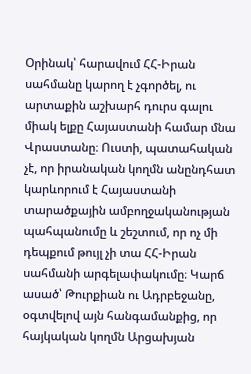Օրինակ՝ հարավում ՀՀ-Իրան սահմանը կարող է չգործել, ու արտաքին աշխարհ դուրս գալու միակ ելքը Հայաստանի համար մնա Վրաստանը։ Ուստի, պատահական չէ, որ իրանական կողմն անընդհատ կարևորում է Հայաստանի տարածքային ամբողջականության պահպանումը և շեշտում, որ ոչ մի դեպքում թույլ չի տա ՀՀ-Իրան սահմանի արգելափակումը։ Կարճ ասած՝ Թուրքիան ու Ադրբեջանը, օգտվելով այն հանգամանքից, որ հայկական կողմն Արցախյան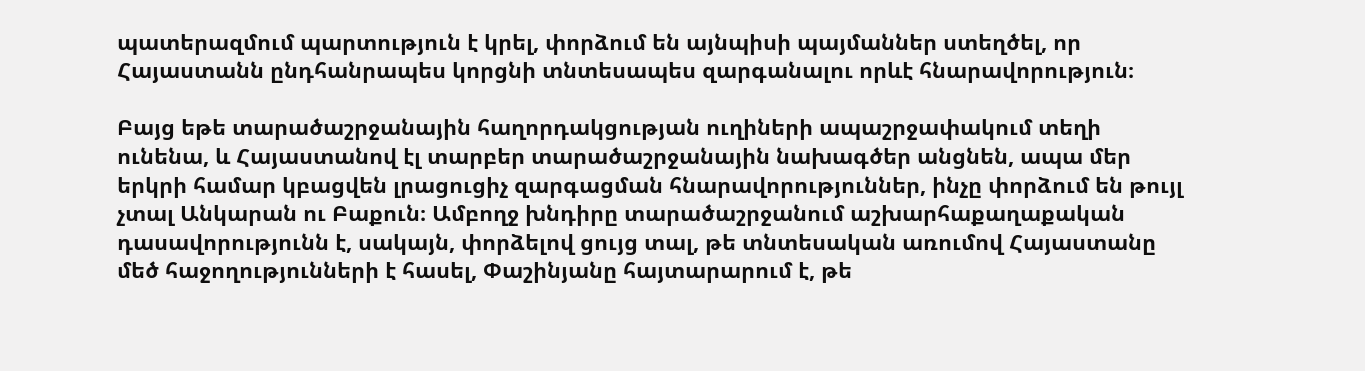պատերազմում պարտություն է կրել, փորձում են այնպիսի պայմաններ ստեղծել, որ Հայաստանն ընդհանրապես կորցնի տնտեսապես զարգանալու որևէ հնարավորություն։

Բայց եթե տարածաշրջանային հաղորդակցության ուղիների ապաշրջափակում տեղի ունենա, և Հայաստանով էլ տարբեր տարածաշրջանային նախագծեր անցնեն, ապա մեր երկրի համար կբացվեն լրացուցիչ զարգացման հնարավորություններ, ինչը փորձում են թույլ չտալ Անկարան ու Բաքուն։ Ամբողջ խնդիրը տարածաշրջանում աշխարհաքաղաքական դասավորությունն է, սակայն, փորձելով ցույց տալ, թե տնտեսական առումով Հայաստանը մեծ հաջողությունների է հասել, Փաշինյանը հայտարարում է, թե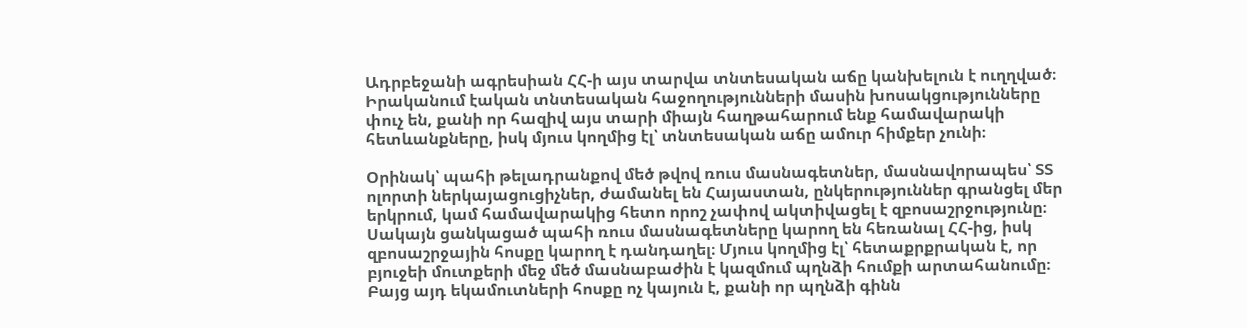Ադրբեջանի ագրեսիան ՀՀ-ի այս տարվա տնտեսական աճը կանխելուն է ուղղված։ Իրականում էական տնտեսական հաջողությունների մասին խոսակցությունները փուչ են, քանի որ հազիվ այս տարի միայն հաղթահարում ենք համավարակի հետևանքները, իսկ մյուս կողմից էլ՝ տնտեսական աճը ամուր հիմքեր չունի։

Օրինակ՝ պահի թելադրանքով մեծ թվով ռուս մասնագետներ, մասնավորապես՝ ՏՏ ոլորտի ներկայացուցիչներ, ժամանել են Հայաստան, ընկերություններ գրանցել մեր երկրում, կամ համավարակից հետո որոշ չափով ակտիվացել է զբոսաշրջությունը։ Սակայն ցանկացած պահի ռուս մասնագետները կարող են հեռանալ ՀՀ-ից, իսկ զբոսաշրջային հոսքը կարող է դանդաղել։ Մյուս կողմից էլ՝ հետաքրքրական է, որ բյուջեի մուտքերի մեջ մեծ մասնաբաժին է կազմում պղնձի հումքի արտահանումը։ Բայց այդ եկամուտների հոսքը ոչ կայուն է, քանի որ պղնձի գինն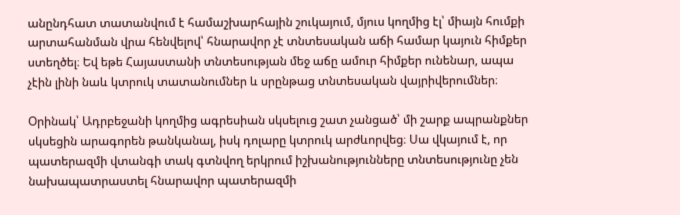անընդհատ տատանվում է համաշխարհային շուկայում, մյուս կողմից էլ՝ միայն հումքի արտահանման վրա հենվելով՝ հնարավոր չէ տնտեսական աճի համար կայուն հիմքեր ստեղծել։ Եվ եթե Հայաստանի տնտեսության մեջ աճը ամուր հիմքեր ունենար, ապա չէին լինի նաև կտրուկ տատանումներ և սրընթաց տնտեսական վայրիվերումներ։

Օրինակ՝ Ադրբեջանի կողմից ագրեսիան սկսելուց շատ չանցած՝ մի շարք ապրանքներ սկսեցին արագորեն թանկանալ, իսկ դոլարը կտրուկ արժևորվեց։ Սա վկայում է, որ պատերազմի վտանգի տակ գտնվող երկրում իշխանությունները տնտեսությունը չեն նախապատրաստել հնարավոր պատերազմի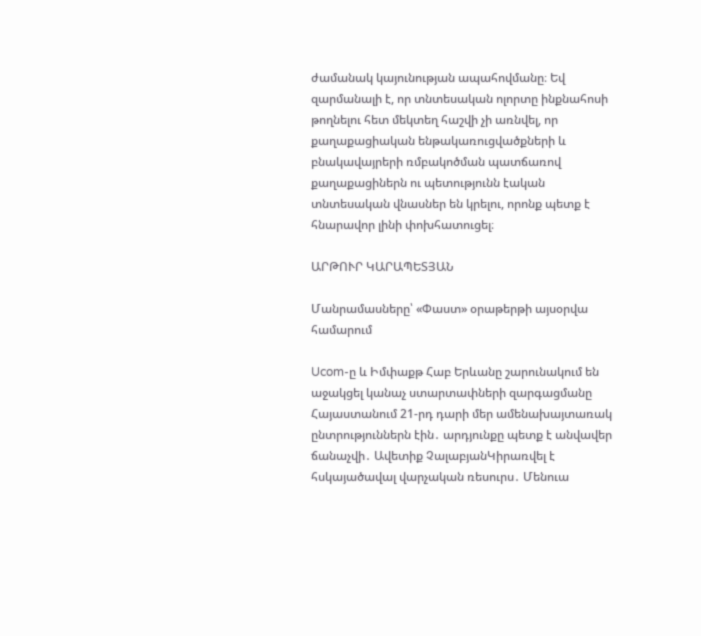ժամանակ կայունության ապահովմանը։ Եվ զարմանալի է, որ տնտեսական ոլորտը ինքնահոսի թողնելու հետ մեկտեղ հաշվի չի առնվել, որ քաղաքացիական ենթակառուցվածքների և բնակավայրերի ռմբակոծման պատճառով քաղաքացիներն ու պետությունն էական տնտեսական վնասներ են կրելու, որոնք պետք է հնարավոր լինի փոխհատուցել։

ԱՐԹՈՒՐ ԿԱՐԱՊԵՏՅԱՆ

Մանրամասները՝ «Փաստ» օրաթերթի այսօրվա համարում

Ucom-ը և Իմփաքթ Հաբ Երևանը շարունակում են աջակցել կանաչ ստարտափների զարգացմանը Հայաստանում 21-րդ դարի մեր ամենախայտառակ ընտրություններն էին․ արդյունքը պետք է անվավեր ճանաչվի․ Ավետիք ՉալաբյանԿիրառվել է հսկայածավալ վարչական ռեսուրս․ Մենուա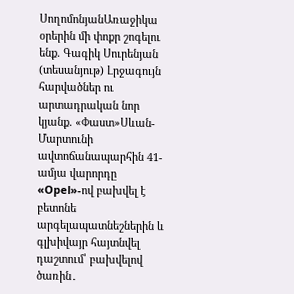ՍողոմոնյանԱռաջիկա օրերին մի փոքր շոգելու ենք. Գագիկ Սուրենյան (տեսանյութ) Լրջագույն հարվածներ ու արտադրական նոր կյանք. «Փաստ»Սևան-Մարտունի ավտոճանապարհին 41-ամյա վարորդը «Opel»-ով բախվել է բետոնե արգելապատնեշներին և գլխիվայր հայտնվել դաշտում՝ բախվելով ծառին․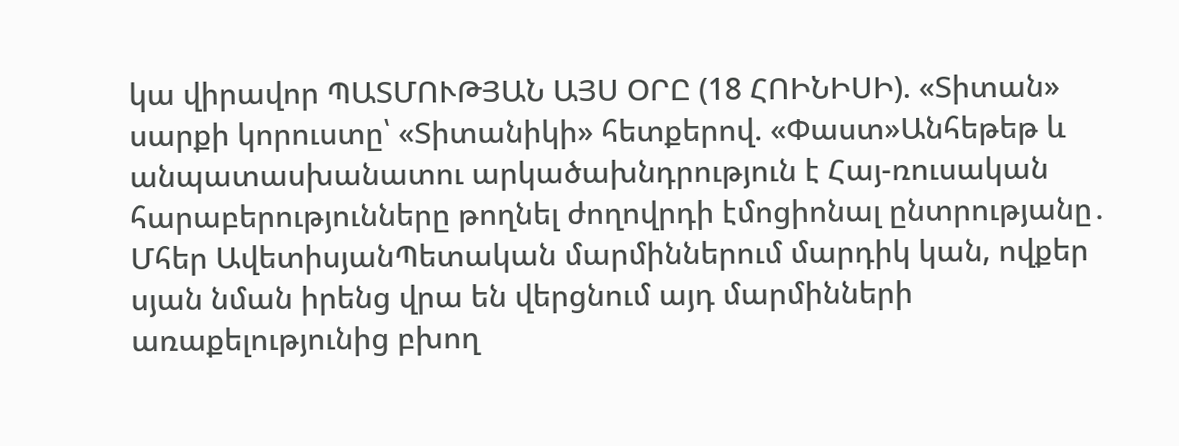կա վիրավոր ՊԱՏՄՈՒԹՅԱՆ ԱՅՍ ՕՐԸ (18 ՀՈԻՆԻՍԻ). «Տիտան» սարքի կորուստը՝ «Տիտանիկի» հետքերով. «Փաստ»Անհեթեթ և անպատասխանատու արկածախնդրություն է Հայ-ռուսական հարաբերությունները թողնել ժողովրդի էմոցիոնալ ընտրությանը․ Մհեր ԱվետիսյանՊետական մարմիններում մարդիկ կան, ովքեր սյան նման իրենց վրա են վերցնում այդ մարմինների առաքելությունից բխող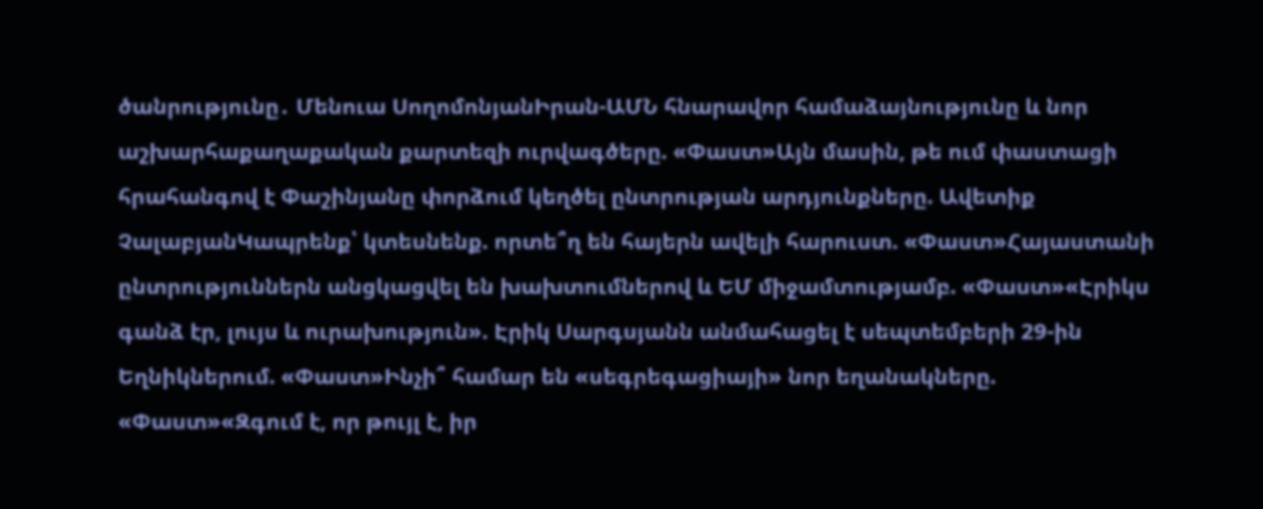ծանրությունը․ Մենուա ՍողոմոնյանԻրան-ԱՄՆ հնարավոր համաձայնությունը և նոր աշխարհաքաղաքական քարտեզի ուրվագծերը. «Փաստ»Այն մասին, թե ում փաստացի հրահանգով է Փաշինյանը փորձում կեղծել ընտրության արդյունքները. Ավետիք ՉալաբյանԿապրենք՝ կտեսնենք. որտե՞ղ են հայերն ավելի հարուստ. «Փաստ»Հայաստանի ընտրություններն անցկացվել են խախտումներով և ԵՄ միջամտությամբ. «Փաստ»«Էրիկս գանձ էր, լույս և ուրախություն». Էրիկ Սարգսյանն անմահացել է սեպտեմբերի 29-ին Եղնիկներում. «Փաստ»Ինչի՞ համար են «սեգրեգացիայի» նոր եղանակները. «Փաստ»«Զգում է, որ թույլ է, իր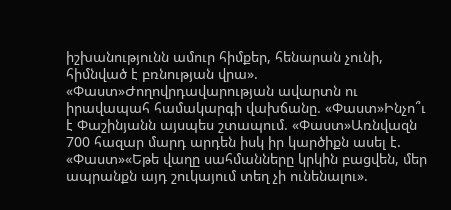իշխանությունն ամուր հիմքեր, հենարան չունի, հիմնված է բռնության վրա». «Փաստ»Ժողովրդավարության ավարտն ու իրավապահ համակարգի վախճանը. «Փաստ»Ինչո՞ւ է Փաշինյանն այսպես շտապում. «Փաստ»Առնվազն 700 հազար մարդ արդեն իսկ իր կարծիքն ասել է. «Փաստ»«Եթե վաղը սահմանները կրկին բացվեն, մեր ապրանքն այդ շուկայում տեղ չի ունենալու».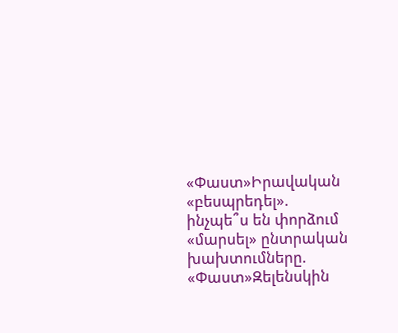«Փաստ»Իրավական «բեսպրեդել». ինչպե՞ս են փորձում «մարսել» ընտրական խախտումները. «Փաստ»Զելենսկին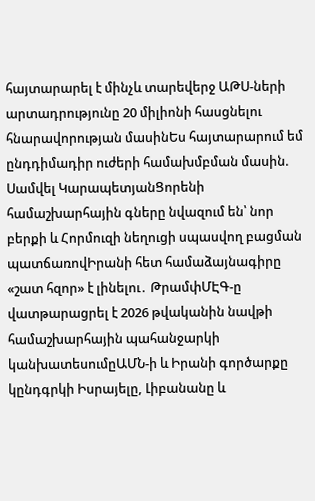հայտարարել է մինչև տարեվերջ ԱԹՍ-ների արտադրությունը 20 միլիոնի հասցնելու հնարավորության մասինԵս հայտարարում եմ ընդդիմադիր ուժերի համախմբման մասին. Սամվել ԿարապետյանՑորենի համաշխարհային գները նվազում են՝ նոր բերքի և Հորմուզի նեղուցի սպասվող բացման պատճառովԻրանի հետ համաձայնագիրը «շատ հզոր» է լինելու․ ԹրամփՄԷԳ-ը վատթարացրել է 2026 թվականին նավթի համաշխարհային պահանջարկի կանխատեսումըԱՄՆ-ի և Իրանի գործարքը կընդգրկի Իսրայելը, Լիբանանը և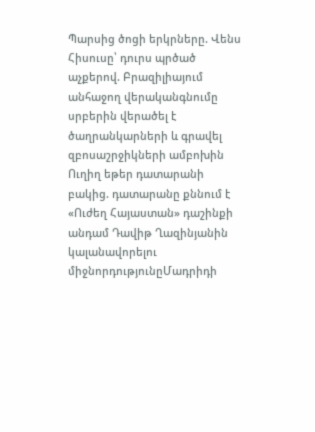Պարսից ծոցի երկրները. Վենս Հիսուսը՝ դուրս պրծած աչքերով. Բրազիլիայում անհաջող վերականգնումը սրբերին վերածել է ծաղրանկարների և գրավել զբոսաշրջիկների ամբոխին Ուղիղ եթեր դատարանի բակից. դատարանը քննում է «Ուժեղ Հայաստան» դաշինքի անդամ Դավիթ Ղազինյանին կալանավորելու միջնորդությունըՄադրիդի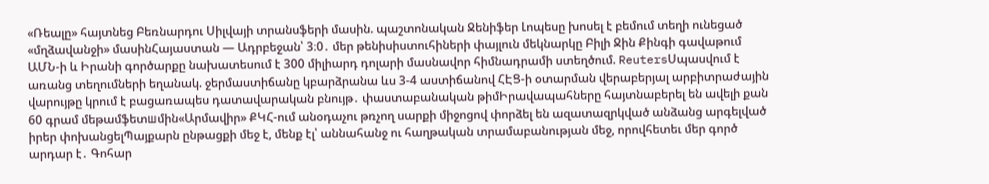«Ռեալը» հայտնեց Բեռնարդու Սիլվայի տրանսֆերի մասին. պաշտոնական Ջենիֆեր Լոպեսը խոսել է բեմում տեղի ունեցած «մղձավանջի» մասինՀայաստան — Ադրբեջան՝ 3։0․ մեր թենիսիստուհիների փայլուն մեկնարկը Բիլի Ջին Քինգի գավաթում ԱՄՆ-ի և Իրանի գործարքը նախատեսում է 300 միլիարդ դոլարի մասնավոր հիմնադրամի ստեղծում. ReutersՍպասվում է առանց տեղումների եղանակ. ջերմաստիճանը կբարձրանա ևս 3-4 աստիճանով ՀԷՑ-ի օտարման վերաբերյալ արբիտրաժային վարույթը կրում է բացառապես դատավարական բնույթ․ փաստաբանական թիմԻրավապահները հայտնաբերել են ավելի քան 60 գրամ մեթամֆետшմին«Արմավիր» ՔԿՀ-ում անօդաչու թռչող սարքի միջոցով փորձել են ազատազրկված անձանց արգելված իրեր փոխանցելՊայքարն ընթացքի մեջ է, մենք էլ՝ աննահանջ ու հաղթական տրամաբանության մեջ, որովհետեւ մեր գործ արդար է․ Գոհար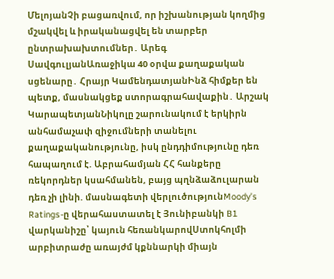ՄելոյանՉի բացառվում, որ իշխանության կողմից մշակվել և իրականացվել են տարբեր ընտրախախտումներ․ Արեգ ՍավգուլյանԱռաջիկա 40 օրվա քաղաքական սցենարը․ Հրայր ԿամենդատյանԻնձ հիմքեր են պետք, մասնակցեք ստորագրահավաքին․ Արշակ ԿարապետյանՆիկոլը շարունակում է երկիրն անհամաչափ զիջումների տանելու քաղաքականությունը, իսկ ընդդիմությունը դեռ հապաղում է. Աբրահամյան ՀՀ հանքերը ռեկորդներ կսահմանեն, բայց պղնձաձուլարան դեռ չի լինի. մասնագետի վերլուծությունMoody’s Ratings-ը վերահաստատել է Յունիբանկի B1 վարկանիշը՝ կայուն հեռանկարովՍտոկհոլմի արբիտրաժը առայժմ կքննարկի միայն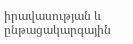իրավասության և ընթացակարգային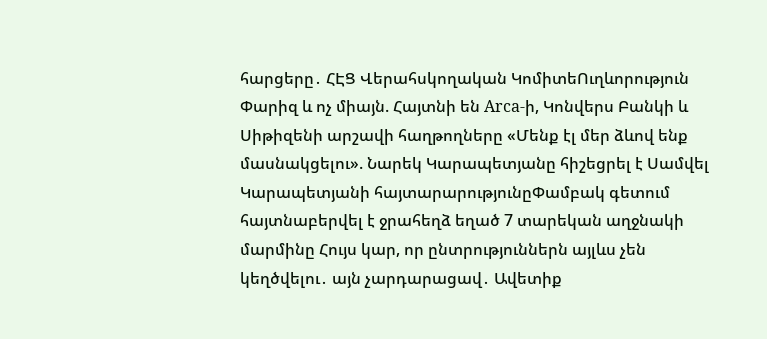հարցերը․ ՀԷՑ Վերահսկողական ԿոմիտեՈւղևորություն Փարիզ և ոչ միայն. Հայտնի են Arca-ի, Կոնվերս Բանկի և Սիթիզենի արշավի հաղթողները «Մենք էլ մեր ձևով ենք մասնակցելու». Նարեկ Կարապետյանը հիշեցրել է Սամվել Կարապետյանի հայտարարությունըՓամբակ գետում հայտնաբերվել է ջրահեղձ եղած 7 տարեկան աղջնակի մարմինը Հույս կար, որ ընտրություններն այլևս չեն կեղծվելու․ այն չարդարացավ․ Ավետիք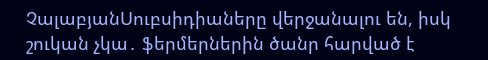ՉալաբյանՍուբսիդիաները վերջանալու են, իսկ շուկան չկա․ ֆերմերներին ծանր հարված է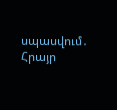սպասվում․ Հրայր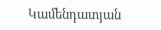Կամենդատյան